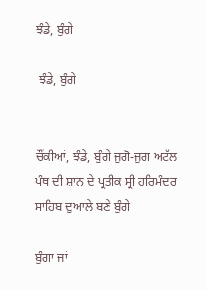ਝੰਡੇ, ਬੁੰਗੇ

 ਝੰਡੇ, ਬੁੰਗੇ


ਚੌਂਕੀਆਂ, ਝੰਡੇ, ਬੁੰਗੇ ਜੁਗੋ-ਜੁਗ ਅਟੱਲ ਪੰਥ ਦੀ ਸ਼ਾਨ ਦੇ ਪ੍ਰਤੀਕ ਸ੍ਰੀ ਹਰਿਮੰਦਰ ਸਾਹਿਬ ਦੁਆਲੇ ਬਣੇ ਬੁੰਗੇ

ਬੁੰਗਾ ਜਾਂ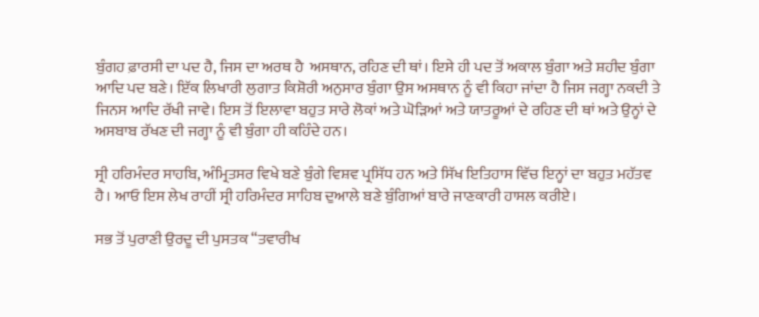ਬੁੰਗਹ ਫ਼ਾਰਸੀ ਦਾ ਪਦ ਹੈ, ਜਿਸ ਦਾ ਅਰਥ ਹੈ  ਅਸਥਾਨ, ਰਹਿਣ ਦੀ ਥਾਂ। ਇਸੇ ਹੀ ਪਦ ਤੋਂ ਅਕਾਲ ਬੁੰਗਾ ਅਤੇ ਸ਼ਹੀਦ ਬੁੰਗਾ ਆਦਿ ਪਦ ਬਣੇ। ਇੱਕ ਲਿਖਾਰੀ ਲੁਗਾਤ ਕਿਸ਼ੋਰੀ ਅਨੁਸਾਰ ਬੁੰਗਾ ਉਸ ਅਸਥਾਨ ਨੂੰ ਵੀ ਕਿਹਾ ਜਾਂਦਾ ਹੈ ਜਿਸ ਜਗ੍ਹਾ ਨਕਦੀ ਤੇ ਜਿਨਸ ਆਦਿ ਰੱਖੀ ਜਾਵੇ। ਇਸ ਤੋਂ ਇਲਾਵਾ ਬਹੁਤ ਸਾਰੇ ਲੋਕਾਂ ਅਤੇ ਘੋੜਿਆਂ ਅਤੇ ਯਾਤਰੂਆਂ ਦੇ ਰਹਿਣ ਦੀ ਥਾਂ ਅਤੇ ਉਨ੍ਹਾਂ ਦੇ ਅਸਬਾਬ ਰੱਖਣ ਦੀ ਜਗ੍ਹਾ ਨੂੰ ਵੀ ਬੁੰਗਾ ਹੀ ਕਹਿੰਦੇ ਹਨ।

ਸ੍ਰੀ ਹਰਿਮੰਦਰ ਸਾਹਬਿ, ਅੰਮ੍ਰਿਤਸਰ ਵਿਖੇ ਬਣੇ ਬੁੰਗੇ ਵਿਸ਼ਵ ਪ੍ਰਸਿੱਧ ਹਨ ਅਤੇ ਸਿੱਖ ਇਤਿਹਾਸ ਵਿੱਚ ਇਨ੍ਹਾਂ ਦਾ ਬਹੁਤ ਮਹੱਤਵ  ਹੈ। ਆਓ ਇਸ ਲੇਖ ਰਾਹੀਂ ਸ੍ਰੀ ਹਰਿਮੰਦਰ ਸਾਹਿਬ ਦੁਆਲੇ ਬਣੇ ਬੁੰਗਿਆਂ ਬਾਰੇ ਜਾਣਕਾਰੀ ਹਾਸਲ ਕਰੀਏ।

ਸਭ ਤੋਂ ਪੁਰਾਣੀ ਉਰਦੂ ਦੀ ਪੁਸਤਕ “ਤਵਾਰੀਖ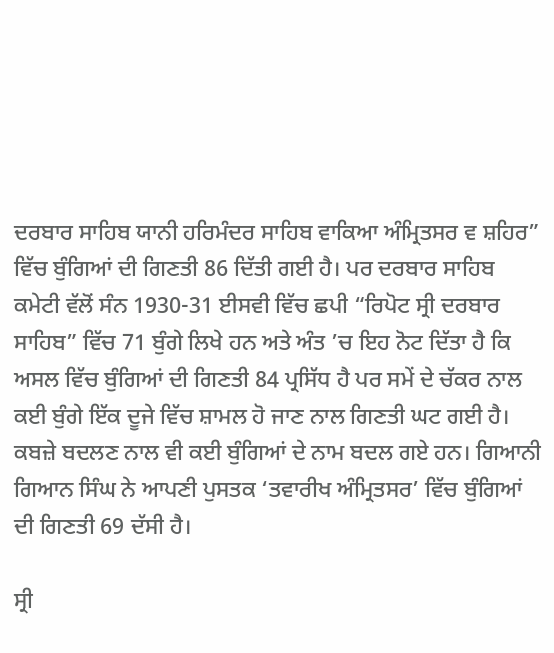ਦਰਬਾਰ ਸਾਹਿਬ ਯਾਨੀ ਹਰਿਮੰਦਰ ਸਾਹਿਬ ਵਾਕਿਆ ਅੰਮ੍ਰਿਤਸਰ ਵ ਸ਼ਹਿਰ” ਵਿੱਚ ਬੁੰਗਿਆਂ ਦੀ ਗਿਣਤੀ 86 ਦਿੱਤੀ ਗਈ ਹੈ। ਪਰ ਦਰਬਾਰ ਸਾਹਿਬ ਕਮੇਟੀ ਵੱਲੋਂ ਸੰਨ 1930-31 ਈਸਵੀ ਵਿੱਚ ਛਪੀ “ਰਿਪੋਟ ਸ੍ਰੀ ਦਰਬਾਰ ਸਾਹਿਬ” ਵਿੱਚ 71 ਬੁੰਗੇ ਲਿਖੇ ਹਨ ਅਤੇ ਅੰਤ ’ਚ ਇਹ ਨੋਟ ਦਿੱਤਾ ਹੈ ਕਿ ਅਸਲ ਵਿੱਚ ਬੁੰਗਿਆਂ ਦੀ ਗਿਣਤੀ 84 ਪ੍ਰਸਿੱਧ ਹੈ ਪਰ ਸਮੇਂ ਦੇ ਚੱਕਰ ਨਾਲ ਕਈ ਬੁੰਗੇ ਇੱਕ ਦੂਜੇ ਵਿੱਚ ਸ਼ਾਮਲ ਹੋ ਜਾਣ ਨਾਲ ਗਿਣਤੀ ਘਟ ਗਈ ਹੈ। ਕਬਜ਼ੇ ਬਦਲਣ ਨਾਲ ਵੀ ਕਈ ਬੁੰਗਿਆਂ ਦੇ ਨਾਮ ਬਦਲ ਗਏ ਹਨ। ਗਿਆਨੀ ਗਿਆਨ ਸਿੰਘ ਨੇ ਆਪਣੀ ਪੁਸਤਕ ‘ਤਵਾਰੀਖ ਅੰਮ੍ਰਿਤਸਰ’ ਵਿੱਚ ਬੁੰਗਿਆਂ ਦੀ ਗਿਣਤੀ 69 ਦੱਸੀ ਹੈ।

ਸ੍ਰੀ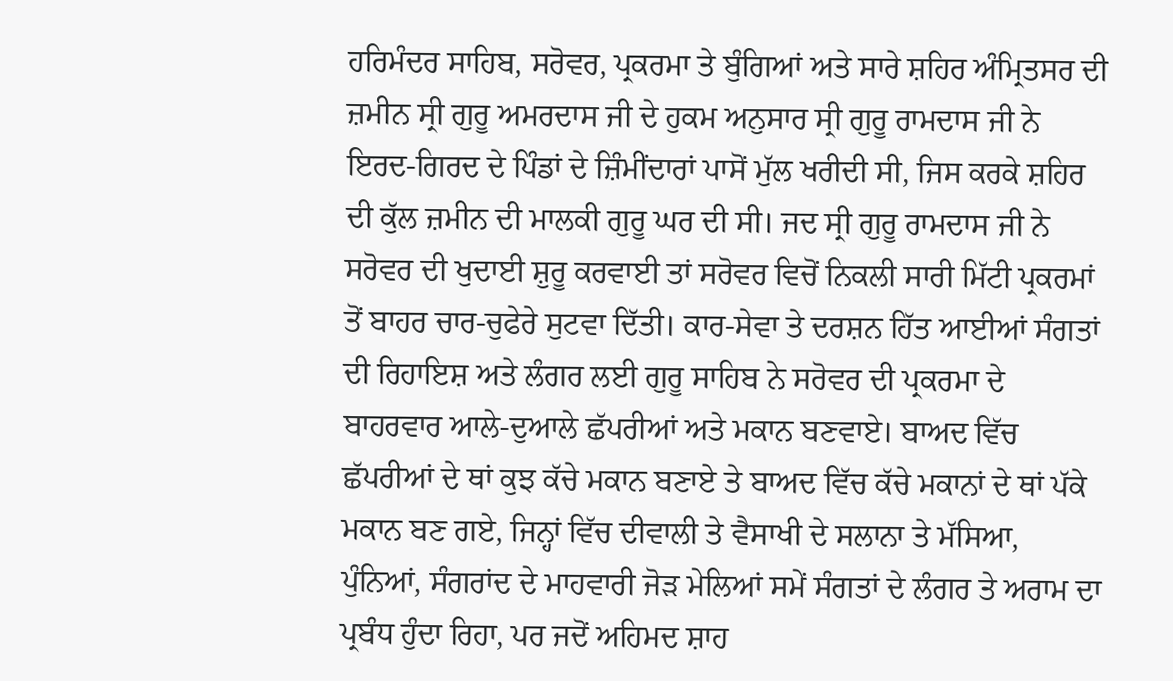ਹਰਿਮੰਦਰ ਸਾਹਿਬ, ਸਰੋਵਰ, ਪ੍ਰਕਰਮਾ ਤੇ ਬੁੰਗਿਆਂ ਅਤੇ ਸਾਰੇ ਸ਼ਹਿਰ ਅੰਮ੍ਰਿਤਸਰ ਦੀ ਜ਼ਮੀਨ ਸ੍ਰੀ ਗੁਰੂ ਅਮਰਦਾਸ ਜੀ ਦੇ ਹੁਕਮ ਅਨੁਸਾਰ ਸ੍ਰੀ ਗੁਰੂ ਰਾਮਦਾਸ ਜੀ ਨੇ ਇਰਦ-ਗਿਰਦ ਦੇ ਪਿੰਡਾਂ ਦੇ ਜ਼ਿੰਮੀਂਦਾਰਾਂ ਪਾਸੋਂ ਮੁੱਲ ਖਰੀਦੀ ਸੀ, ਜਿਸ ਕਰਕੇ ਸ਼ਹਿਰ ਦੀ ਕੁੱਲ ਜ਼ਮੀਨ ਦੀ ਮਾਲਕੀ ਗੁਰੂ ਘਰ ਦੀ ਸੀ। ਜਦ ਸ੍ਰੀ ਗੁਰੂ ਰਾਮਦਾਸ ਜੀ ਨੇ ਸਰੋਵਰ ਦੀ ਖੁਦਾਈ ਸ਼ੁਰੂ ਕਰਵਾਈ ਤਾਂ ਸਰੋਵਰ ਵਿਚੋਂ ਨਿਕਲੀ ਸਾਰੀ ਮਿੱਟੀ ਪ੍ਰਕਰਮਾਂ ਤੋਂ ਬਾਹਰ ਚਾਰ-ਚੁਫੇਰੇ ਸੁਟਵਾ ਦਿੱਤੀ। ਕਾਰ-ਸੇਵਾ ਤੇ ਦਰਸ਼ਨ ਹਿੱਤ ਆਈਆਂ ਸੰਗਤਾਂ ਦੀ ਰਿਹਾਇਸ਼ ਅਤੇ ਲੰਗਰ ਲਈ ਗੁਰੂ ਸਾਹਿਬ ਨੇ ਸਰੋਵਰ ਦੀ ਪ੍ਰਕਰਮਾ ਦੇ ਬਾਹਰਵਾਰ ਆਲੇ-ਦੁਆਲੇ ਛੱਪਰੀਆਂ ਅਤੇ ਮਕਾਨ ਬਣਵਾਏ। ਬਾਅਦ ਵਿੱਚ ਛੱਪਰੀਆਂ ਦੇ ਥਾਂ ਕੁਝ ਕੱਚੇ ਮਕਾਨ ਬਣਾਏ ਤੇ ਬਾਅਦ ਵਿੱਚ ਕੱਚੇ ਮਕਾਨਾਂ ਦੇ ਥਾਂ ਪੱਕੇ ਮਕਾਨ ਬਣ ਗਏ, ਜਿਨ੍ਹਾਂ ਵਿੱਚ ਦੀਵਾਲੀ ਤੇ ਵੈਸਾਖੀ ਦੇ ਸਲਾਨਾ ਤੇ ਮੱਸਿਆ, ਪੁੰਨਿਆਂ, ਸੰਗਰਾਂਦ ਦੇ ਮਾਹਵਾਰੀ ਜੋੜ ਮੇਲਿਆਂ ਸਮੇਂ ਸੰਗਤਾਂ ਦੇ ਲੰਗਰ ਤੇ ਅਰਾਮ ਦਾ ਪ੍ਰਬੰਧ ਹੁੰਦਾ ਰਿਹਾ, ਪਰ ਜਦੋਂ ਅਹਿਮਦ ਸ਼ਾਹ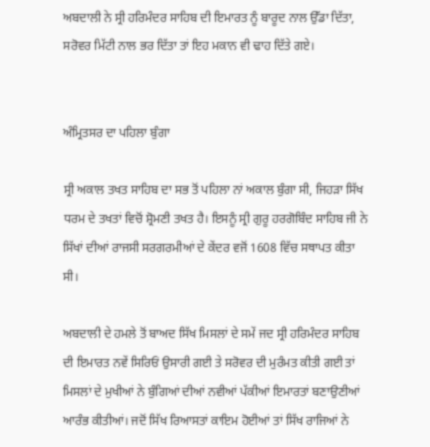ਅਬਦਾਲੀ ਨੇ ਸ੍ਰੀ ਹਰਿਮੰਦਰ ਸਾਹਿਬ ਦੀ ਇਮਾਰਤ ਨੂੰ ਬਾਰੂਦ ਨਾਲ ਉੱਡਾ ਦਿੱਤਾ, ਸਰੋਵਰ ਮਿੱਟੀ ਨਾਲ ਭਰ ਦਿੱਤਾ ਤਾਂ ਇਹ ਮਕਾਨ ਵੀ ਢਾਹ ਦਿੱਤੇ ਗਏ।


ਅੰਮ੍ਰਿਤਸਰ ਦਾ ਪਹਿਲਾ ਬੁੰਗਾ

ਸ੍ਰੀ ਅਕਾਲ ਤਖਤ ਸਾਹਿਬ ਦਾ ਸਭ ਤੋਂ ਪਹਿਲਾ ਨਾਂ ਅਕਾਲ ਬੁੰਗਾ ਸੀ, ਜਿਹੜਾ ਸਿੱਖ ਧਰਮ ਦੇ ਤਖਤਾਂ ਵਿਚੋਂ ਸ਼੍ਰੋਮਣੀ ਤਖਤ ਹੈ। ਇਸਨੂੰ ਸ੍ਰੀ ਗੁਰੂ ਹਰਗੋਬਿੰਦ ਸਾਹਿਬ ਜੀ ਨੇ ਸਿੱਖਾਂ ਦੀਆਂ ਰਾਜਸੀ ਸਰਗਰਮੀਆਂ ਦੇ ਕੇਂਦਰ ਵਜੋਂ 1608 ਵਿੱਚ ਸਥਾਪਤ ਕੀਤਾ ਸੀ।

ਅਬਦਾਲੀ ਦੇ ਹਮਲੇ ਤੋਂ ਬਾਅਦ ਸਿੱਖ ਮਿਸਲਾਂ ਦੇ ਸਮੇਂ ਜਦ ਸ੍ਰੀ ਹਰਿਮੰਦਰ ਸਾਹਿਬ ਦੀ ਇਮਾਰਤ ਨਵੇਂ ਸਿਰਿਓਂ ਉਸਾਰੀ ਗਈ ਤੇ ਸਰੋਵਰ ਦੀ ਮੁਰੰਮਤ ਕੀਤੀ ਗਈ ਤਾਂ ਮਿਸਲਾਂ ਦੇ ਮੁਖੀਆਂ ਨੇ ਬੁੰਗਿਆਂ ਦੀਆਂ ਨਵੀਆਂ ਪੱਕੀਆਂ ਇਮਾਰਤਾਂ ਬਣਾਉਣੀਆਂ ਆਰੰਭ ਕੀਤੀਆਂ। ਜਦੋਂ ਸਿੱਖ ਰਿਆਸਤਾਂ ਕਾਇਮ ਹੋਈਆਂ ਤਾਂ ਸਿੱਖ ਰਾਜਿਆਂ ਨੇ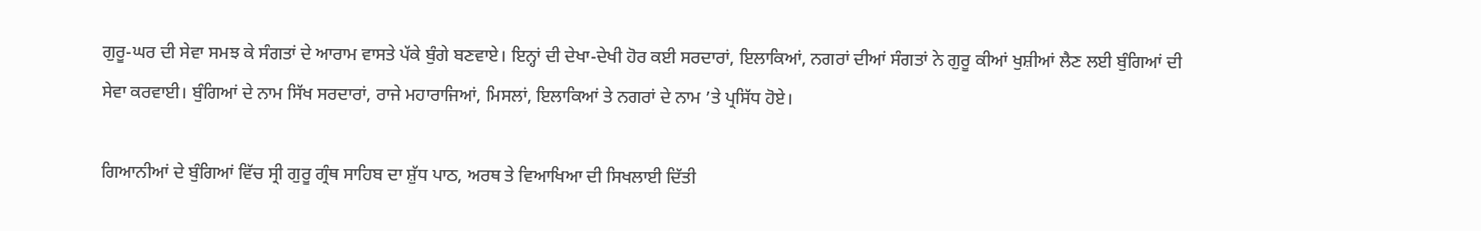ਗੁਰੂ-ਘਰ ਦੀ ਸੇਵਾ ਸਮਝ ਕੇ ਸੰਗਤਾਂ ਦੇ ਆਰਾਮ ਵਾਸਤੇ ਪੱਕੇ ਬੁੰਗੇ ਬਣਵਾਏ। ਇਨ੍ਹਾਂ ਦੀ ਦੇਖਾ-ਦੇਖੀ ਹੋਰ ਕਈ ਸਰਦਾਰਾਂ, ਇਲਾਕਿਆਂ, ਨਗਰਾਂ ਦੀਆਂ ਸੰਗਤਾਂ ਨੇ ਗੁਰੂ ਕੀਆਂ ਖੁਸ਼ੀਆਂ ਲੈਣ ਲਈ ਬੁੰਗਿਆਂ ਦੀ ਸੇਵਾ ਕਰਵਾਈ। ਬੁੰਗਿਆਂ ਦੇ ਨਾਮ ਸਿੱਖ ਸਰਦਾਰਾਂ, ਰਾਜੇ ਮਹਾਰਾਜਿਆਂ, ਮਿਸਲਾਂ, ਇਲਾਕਿਆਂ ਤੇ ਨਗਰਾਂ ਦੇ ਨਾਮ ’ਤੇ ਪ੍ਰਸਿੱਧ ਹੋਏ।

ਗਿਆਨੀਆਂ ਦੇ ਬੁੰਗਿਆਂ ਵਿੱਚ ਸ੍ਰੀ ਗੁਰੂ ਗ੍ਰੰਥ ਸਾਹਿਬ ਦਾ ਸ਼ੁੱਧ ਪਾਠ, ਅਰਥ ਤੇ ਵਿਆਖਿਆ ਦੀ ਸਿਖਲਾਈ ਦਿੱਤੀ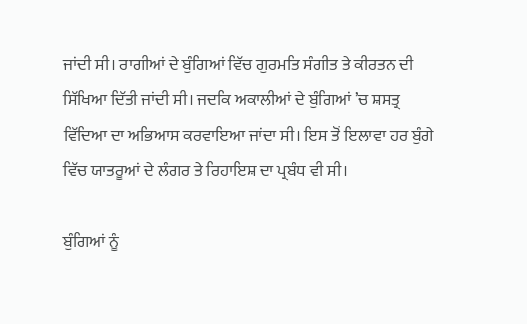ਜਾਂਦੀ ਸੀ। ਰਾਗੀਆਂ ਦੇ ਬੁੰਗਿਆਂ ਵਿੱਚ ਗੁਰਮਤਿ ਸੰਗੀਤ ਤੇ ਕੀਰਤਨ ਦੀ ਸਿੱਖਿਆ ਦਿੱਤੀ ਜਾਂਦੀ ਸੀ। ਜਦਕਿ ਅਕਾਲੀਆਂ ਦੇ ਬੁੰਗਿਆਂ ’ਚ ਸ਼ਸਤ੍ਰ ਵਿੱਦਿਆ ਦਾ ਅਭਿਆਸ ਕਰਵਾਇਆ ਜਾਂਦਾ ਸੀ। ਇਸ ਤੋਂ ਇਲਾਵਾ ਹਰ ਬੁੰਗੇ ਵਿੱਚ ਯਾਤਰੂਆਂ ਦੇ ਲੰਗਰ ਤੇ ਰਿਹਾਇਸ਼ ਦਾ ਪ੍ਰਬੰਧ ਵੀ ਸੀ।

ਬੁੰਗਿਆਂ ਨੂੰ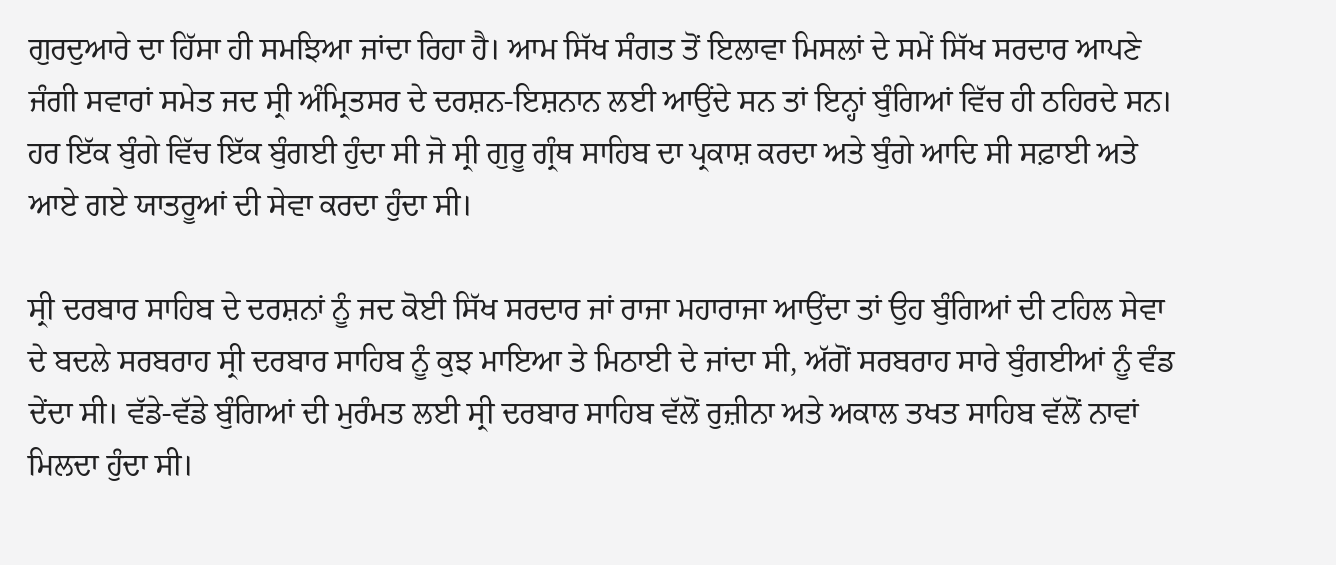ਗੁਰਦੁਆਰੇ ਦਾ ਹਿੱਸਾ ਹੀ ਸਮਝਿਆ ਜਾਂਦਾ ਰਿਹਾ ਹੈ। ਆਮ ਸਿੱਖ ਸੰਗਤ ਤੋਂ ਇਲਾਵਾ ਮਿਸਲਾਂ ਦੇ ਸਮੇਂ ਸਿੱਖ ਸਰਦਾਰ ਆਪਣੇ ਜੰਗੀ ਸਵਾਰਾਂ ਸਮੇਤ ਜਦ ਸ੍ਰੀ ਅੰਮ੍ਰਿਤਸਰ ਦੇ ਦਰਸ਼ਨ-ਇਸ਼ਨਾਨ ਲਈ ਆਉਂਦੇ ਸਨ ਤਾਂ ਇਨ੍ਹਾਂ ਬੁੰਗਿਆਂ ਵਿੱਚ ਹੀ ਠਹਿਰਦੇ ਸਨ। ਹਰ ਇੱਕ ਬੁੰਗੇ ਵਿੱਚ ਇੱਕ ਬੁੰਗਈ ਹੁੰਦਾ ਸੀ ਜੋ ਸ੍ਰੀ ਗੁਰੂ ਗ੍ਰੰਥ ਸਾਹਿਬ ਦਾ ਪ੍ਰਕਾਸ਼ ਕਰਦਾ ਅਤੇ ਬੁੰਗੇ ਆਦਿ ਸੀ ਸਫ਼ਾਈ ਅਤੇ ਆਏ ਗਏ ਯਾਤਰੂਆਂ ਦੀ ਸੇਵਾ ਕਰਦਾ ਹੁੰਦਾ ਸੀ।

ਸ੍ਰੀ ਦਰਬਾਰ ਸਾਹਿਬ ਦੇ ਦਰਸ਼ਨਾਂ ਨੂੰ ਜਦ ਕੋਈ ਸਿੱਖ ਸਰਦਾਰ ਜਾਂ ਰਾਜਾ ਮਹਾਰਾਜਾ ਆਉਂਦਾ ਤਾਂ ਉਹ ਬੁੰਗਿਆਂ ਦੀ ਟਹਿਲ ਸੇਵਾ ਦੇ ਬਦਲੇ ਸਰਬਰਾਹ ਸ੍ਰੀ ਦਰਬਾਰ ਸਾਹਿਬ ਨੂੰ ਕੁਝ ਮਾਇਆ ਤੇ ਮਿਠਾਈ ਦੇ ਜਾਂਦਾ ਸੀ, ਅੱਗੋਂ ਸਰਬਰਾਹ ਸਾਰੇ ਬੁੰਗਈਆਂ ਨੂੰ ਵੰਡ ਦੇਂਦਾ ਸੀ। ਵੱਡੇ-ਵੱਡੇ ਬੁੰਗਿਆਂ ਦੀ ਮੁਰੰਮਤ ਲਈ ਸ੍ਰੀ ਦਰਬਾਰ ਸਾਹਿਬ ਵੱਲੋਂ ਰੁਜ਼ੀਨਾ ਅਤੇ ਅਕਾਲ ਤਖਤ ਸਾਹਿਬ ਵੱਲੋਂ ਨਾਵਾਂ ਮਿਲਦਾ ਹੁੰਦਾ ਸੀ।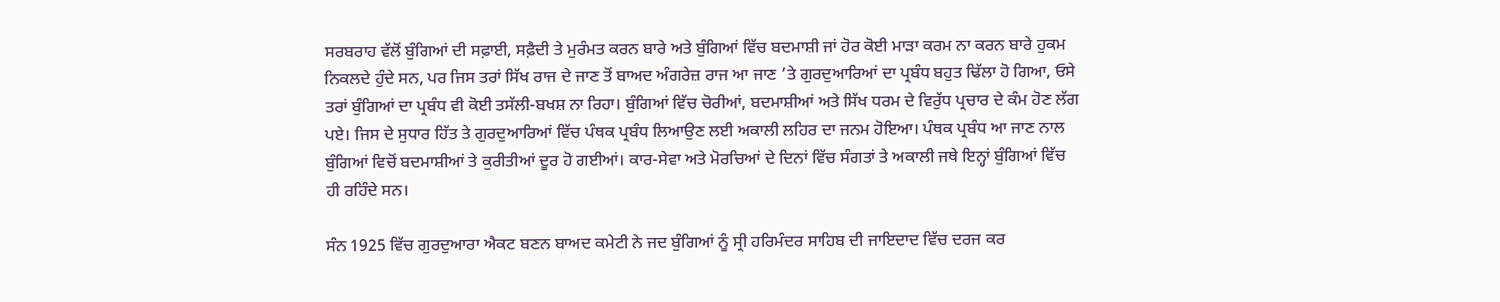ਸਰਬਰਾਹ ਵੱਲੋਂ ਬੁੰਗਿਆਂ ਦੀ ਸਫ਼ਾਈ, ਸਫ਼ੈਦੀ ਤੇ ਮੁਰੰਮਤ ਕਰਨ ਬਾਰੇ ਅਤੇ ਬੁੰਗਿਆਂ ਵਿੱਚ ਬਦਮਾਸ਼ੀ ਜਾਂ ਹੋਰ ਕੋਈ ਮਾੜਾ ਕਰਮ ਨਾ ਕਰਨ ਬਾਰੇ ਹੁਕਮ ਨਿਕਲਦੇ ਹੁੰਦੇ ਸਨ, ਪਰ ਜਿਸ ਤਰਾਂ ਸਿੱਖ ਰਾਜ ਦੇ ਜਾਣ ਤੋਂ ਬਾਅਦ ਅੰਗਰੇਜ਼ ਰਾਜ ਆ ਜਾਣ ’ਤੇ ਗੁਰਦੁਆਰਿਆਂ ਦਾ ਪ੍ਰਬੰਧ ਬਹੁਤ ਢਿੱਲਾ ਹੋ ਗਿਆ, ਓਸੇ ਤਰਾਂ ਬੁੰਗਿਆਂ ਦਾ ਪ੍ਰਬੰਧ ਵੀ ਕੋਈ ਤਸੱਲੀ-ਬਖਸ਼ ਨਾ ਰਿਹਾ। ਬੁੰਗਿਆਂ ਵਿੱਚ ਚੋਰੀਆਂ, ਬਦਮਾਸ਼ੀਆਂ ਅਤੇ ਸਿੱਖ ਧਰਮ ਦੇ ਵਿਰੁੱਧ ਪ੍ਰਚਾਰ ਦੇ ਕੰਮ ਹੋਣ ਲੱਗ ਪਏ। ਜਿਸ ਦੇ ਸੁਧਾਰ ਹਿੱਤ ਤੇ ਗੁਰਦੁਆਰਿਆਂ ਵਿੱਚ ਪੰਥਕ ਪ੍ਰਬੰਧ ਲਿਆਉਣ ਲਈ ਅਕਾਲੀ ਲਹਿਰ ਦਾ ਜਨਮ ਹੋਇਆ। ਪੰਥਕ ਪ੍ਰਬੰਧ ਆ ਜਾਣ ਨਾਲ ਬੁੰਗਿਆਂ ਵਿਚੋਂ ਬਦਮਾਸ਼ੀਆਂ ਤੇ ਕੁਰੀਤੀਆਂ ਦੂਰ ਹੋ ਗਈਆਂ। ਕਾਰ-ਸੇਵਾ ਅਤੇ ਮੋਰਚਿਆਂ ਦੇ ਦਿਨਾਂ ਵਿੱਚ ਸੰਗਤਾਂ ਤੇ ਅਕਾਲੀ ਜਥੇ ਇਨ੍ਹਾਂ ਬੁੰਗਿਆਂ ਵਿੱਚ ਹੀ ਰਹਿੰਦੇ ਸਨ।

ਸੰਨ 1925 ਵਿੱਚ ਗੁਰਦੁਆਰਾ ਐਕਟ ਬਣਨ ਬਾਅਦ ਕਮੇਟੀ ਨੇ ਜਦ ਬੁੰਗਿਆਂ ਨੂੰ ਸ੍ਰੀ ਹਰਿਮੰਦਰ ਸਾਹਿਬ ਦੀ ਜਾਇਦਾਦ ਵਿੱਚ ਦਰਜ ਕਰ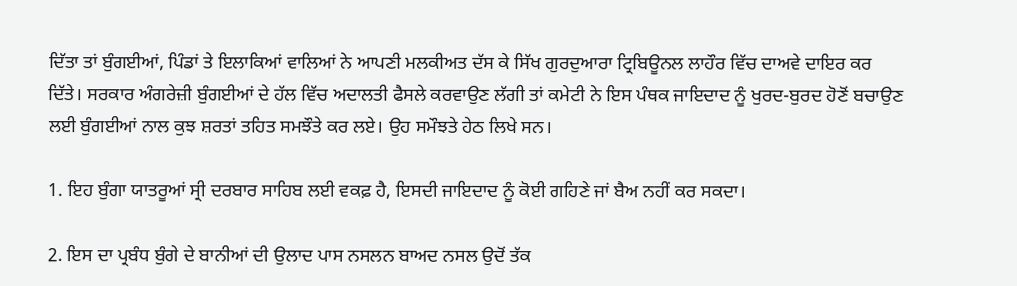ਦਿੱਤਾ ਤਾਂ ਬੁੰਗਈਆਂ, ਪਿੰਡਾਂ ਤੇ ਇਲਾਕਿਆਂ ਵਾਲਿਆਂ ਨੇ ਆਪਣੀ ਮਲਕੀਅਤ ਦੱਸ ਕੇ ਸਿੱਖ ਗੁਰਦੁਆਰਾ ਟ੍ਰਿਬਿਊਨਲ ਲਾਹੌਰ ਵਿੱਚ ਦਾਅਵੇ ਦਾਇਰ ਕਰ ਦਿੱਤੇ। ਸਰਕਾਰ ਅੰਗਰੇਜ਼ੀ ਬੁੰਗਈਆਂ ਦੇ ਹੱਲ ਵਿੱਚ ਅਦਾਲਤੀ ਫੈਸਲੇ ਕਰਵਾਉਣ ਲੱਗੀ ਤਾਂ ਕਮੇਟੀ ਨੇ ਇਸ ਪੰਥਕ ਜਾਇਦਾਦ ਨੂੰ ਖੁਰਦ-ਬੁਰਦ ਹੋਣੋਂ ਬਚਾਉਣ ਲਈ ਬੁੰਗਈਆਂ ਨਾਲ ਕੁਝ ਸ਼ਰਤਾਂ ਤਹਿਤ ਸਮਝੌਤੇ ਕਰ ਲਏ। ਉਹ ਸਮੌਝਤੇ ਹੇਠ ਲਿਖੇ ਸਨ।

1. ਇਹ ਬੁੰਗਾ ਯਾਤਰੂਆਂ ਸ੍ਰੀ ਦਰਬਾਰ ਸਾਹਿਬ ਲਈ ਵਕਫ਼ ਹੈ, ਇਸਦੀ ਜਾਇਦਾਦ ਨੂੰ ਕੋਈ ਗਹਿਣੇ ਜਾਂ ਬੈਅ ਨਹੀਂ ਕਰ ਸਕਦਾ।

2. ਇਸ ਦਾ ਪ੍ਰਬੰਧ ਬੁੰਗੇ ਦੇ ਬਾਨੀਆਂ ਦੀ ਉਲਾਦ ਪਾਸ ਨਸਲਨ ਬਾਅਦ ਨਸਲ ਉਦੋਂ ਤੱਕ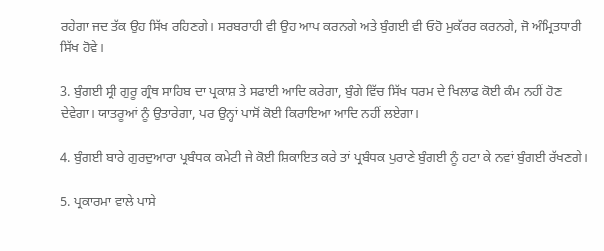ਰਹੇਗਾ ਜਦ ਤੱਕ ਉਹ ਸਿੱਖ ਰਹਿਣਗੇ। ਸਰਬਰਾਹੀ ਵੀ ਉਹ ਆਪ ਕਰਨਗੇ ਅਤੇ ਬੁੰਗਈ ਵੀ ਓਹੋ ਮੁਕੱਰਰ ਕਰਨਗੇ, ਜੋ ਅੰਮ੍ਰਿਤਧਾਰੀ ਸਿੱਖ ਹੋਵੇ।

3. ਬੁੰਗਈ ਸ੍ਰੀ ਗੁਰੂ ਗ੍ਰੰਥ ਸਾਹਿਬ ਦਾ ਪ੍ਰਕਾਸ਼ ਤੇ ਸਫਾਈ ਆਦਿ ਕਰੇਗਾ, ਬੁੰਗੇ ਵਿੱਚ ਸਿੱਖ ਧਰਮ ਦੇ ਖਿਲਾਫ ਕੋਈ ਕੰਮ ਨਹੀਂ ਹੋਣ ਦੇਵੇਗਾ। ਯਾਤਰੂਆਂ ਨੂੰ ਉਤਾਰੇਗਾ, ਪਰ ਉਨ੍ਹਾਂ ਪਾਸੋਂ ਕੋਈ ਕਿਰਾਇਆ ਆਦਿ ਨਹੀਂ ਲਏਗਾ।

4. ਬੁੰਗਈ ਬਾਰੇ ਗੁਰਦੁਆਰਾ ਪ੍ਰਬੰਧਕ ਕਮੇਟੀ ਜੇ ਕੋਈ ਸ਼ਿਕਾਇਤ ਕਰੇ ਤਾਂ ਪ੍ਰਬੰਧਕ ਪੁਰਾਣੇ ਬੁੰਗਈ ਨੂੰ ਹਟਾ ਕੇ ਨਵਾਂ ਬੁੰਗਈ ਰੱਖਣਗੇ।

5. ਪ੍ਰਕਾਰਮਾ ਵਾਲੇ ਪਾਸੇ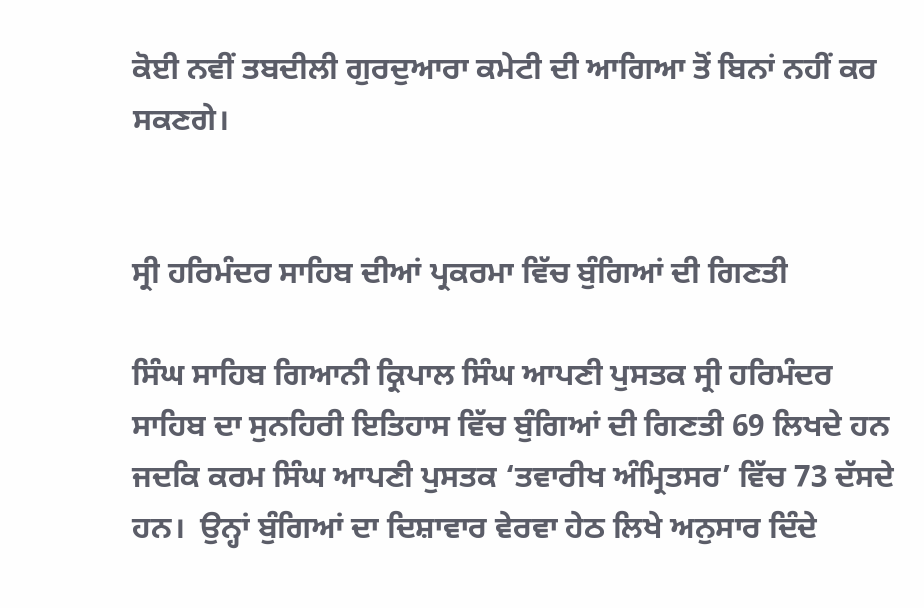ਕੋਈ ਨਵੀਂ ਤਬਦੀਲੀ ਗੁਰਦੁਆਰਾ ਕਮੇਟੀ ਦੀ ਆਗਿਆ ਤੋਂ ਬਿਨਾਂ ਨਹੀਂ ਕਰ ਸਕਣਗੇ।


ਸ੍ਰੀ ਹਰਿਮੰਦਰ ਸਾਹਿਬ ਦੀਆਂ ਪ੍ਰਕਰਮਾ ਵਿੱਚ ਬੁੰਗਿਆਂ ਦੀ ਗਿਣਤੀ

ਸਿੰਘ ਸਾਹਿਬ ਗਿਆਨੀ ਕ੍ਰਿਪਾਲ ਸਿੰਘ ਆਪਣੀ ਪੁਸਤਕ ਸ੍ਰੀ ਹਰਿਮੰਦਰ ਸਾਹਿਬ ਦਾ ਸੁਨਹਿਰੀ ਇਤਿਹਾਸ ਵਿੱਚ ਬੁੰਗਿਆਂ ਦੀ ਗਿਣਤੀ 69 ਲਿਖਦੇ ਹਨ ਜਦਕਿ ਕਰਮ ਸਿੰਘ ਆਪਣੀ ਪੁਸਤਕ ‘ਤਵਾਰੀਖ ਅੰਮ੍ਰਿਤਸਰ’ ਵਿੱਚ 73 ਦੱਸਦੇ ਹਨ।  ਉਨ੍ਹਾਂ ਬੁੰਗਿਆਂ ਦਾ ਦਿਸ਼ਾਵਾਰ ਵੇਰਵਾ ਹੇਠ ਲਿਖੇ ਅਨੁਸਾਰ ਦਿੰਦੇ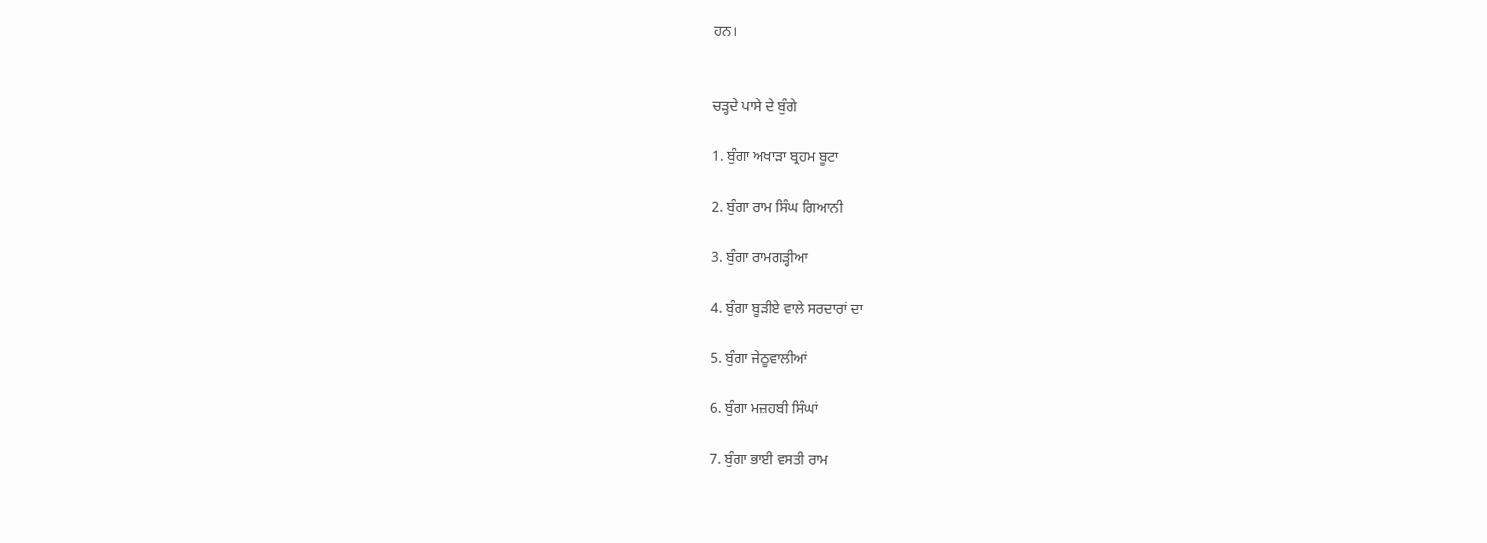ਹਨ।


ਚੜ੍ਹਦੇ ਪਾਸੇ ਦੇ ਬੁੰਗੇ

1. ਬੁੰਗਾ ਅਖਾੜਾ ਬ੍ਰਹਮ ਬੂਟਾ

2. ਬੁੰਗਾ ਰਾਮ ਸਿੰਘ ਗਿਆਨੀ

3. ਬੁੰਗਾ ਰਾਮਗੜ੍ਹੀਆ

4. ਬੁੰਗਾ ਬੂੜੀਏ ਵਾਲੇ ਸਰਦਾਰਾਂ ਦਾ

5. ਬੁੰਗਾ ਜੇਠੂਵਾਲੀਆਂ

6. ਬੁੰਗਾ ਮਜ਼ਹਬੀ ਸਿੰਘਾਂ

7. ਬੁੰਗਾ ਭਾਈ ਵਸਤੀ ਰਾਮ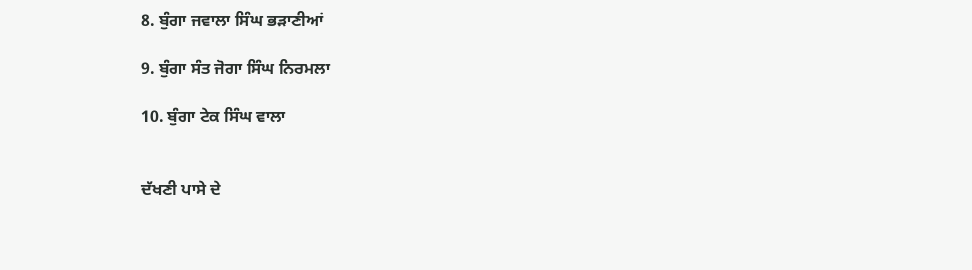8. ਬੁੰਗਾ ਜਵਾਲਾ ਸਿੰਘ ਭੜਾਣੀਆਂ

9. ਬੁੰਗਾ ਸੰਤ ਜੋਗਾ ਸਿੰਘ ਨਿਰਮਲਾ

10. ਬੁੰਗਾ ਟੇਕ ਸਿੰਘ ਵਾਲਾ


ਦੱਖਣੀ ਪਾਸੇ ਦੇ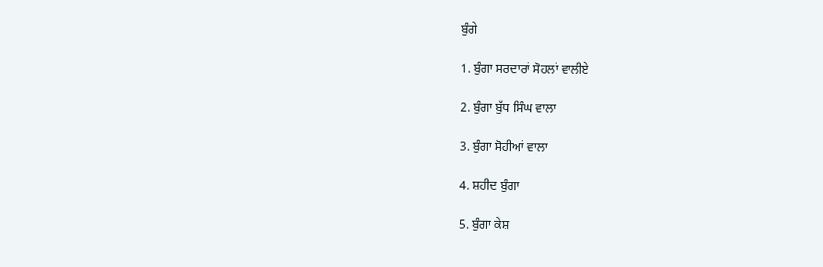ਬੁੰਗੇ

1. ਬੁੰਗਾ ਸਰਦਾਰਾਂ ਸੋਹਲਾਂ ਵਾਲੀਏ

2. ਬੁੰਗਾ ਬੁੱਧ ਸਿੰਘ ਵਾਲਾ

3. ਬੁੰਗਾ ਸੋਹੀਆਂ ਵਾਲਾ

4. ਸ਼ਹੀਦ ਬੁੰਗਾ

5. ਬੁੰਗਾ ਕੇਸ਼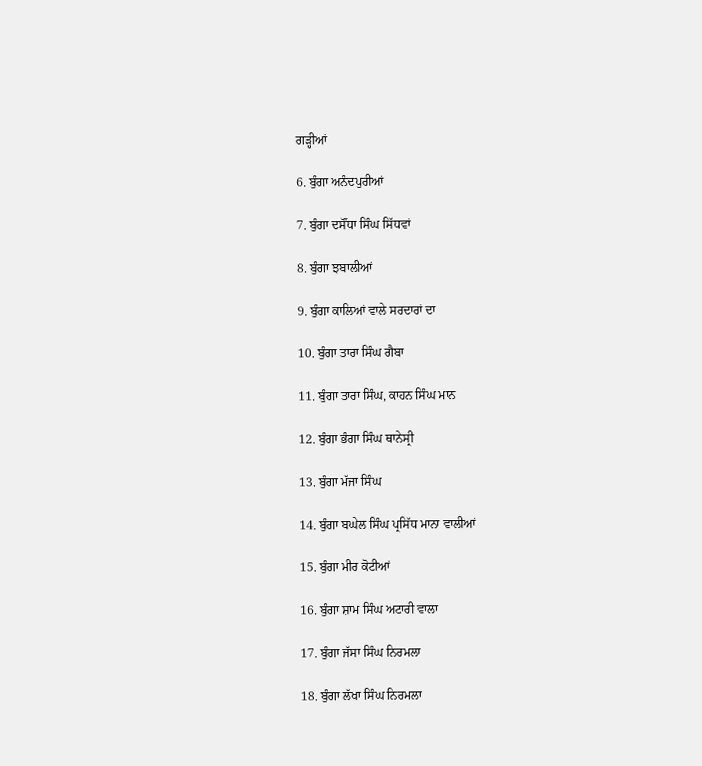ਗੜ੍ਹੀਆਂ

6. ਬੁੰਗਾ ਅਨੰਦਪੁਰੀਆਂ

7. ਬੁੰਗਾ ਦਸੌਂਧਾ ਸਿੰਘ ਸਿੱਧਵਾਂ

8. ਬੁੰਗਾ ਝਬਾਲੀਆਂ

9. ਬੁੰਗਾ ਕਾਲਿਆਂ ਵਾਲੇ ਸਰਦਾਰਾਂ ਦਾ

10. ਬੁੰਗਾ ਤਾਰਾ ਸਿੰਘ ਗੈਬਾ

11. ਬੁੰਗਾ ਤਾਰਾ ਸਿੰਘ, ਕਾਹਨ ਸਿੰਘ ਮਾਨ

12. ਬੁੰਗਾ ਭੰਗਾ ਸਿੰਘ ਥਾਨੇਸ੍ਰੀ

13. ਬੁੰਗਾ ਮੱਜਾ ਸਿੰਘ

14. ਬੁੰਗਾ ਬਘੇਲ ਸਿੰਘ ਪ੍ਰਸਿੱਧ ਮਾਨਾ ਵਾਲੀਆਂ

15. ਬੁੰਗਾ ਮੀਰ ਕੋਟੀਆਂ

16. ਬੁੰਗਾ ਸ਼ਾਮ ਸਿੰਘ ਅਟਾਰੀ ਵਾਲਾ

17. ਬੁੰਗਾ ਜੱਸਾ ਸਿੰਘ ਨਿਰਮਲਾ

18. ਬੁੰਗਾ ਲੱਖਾ ਸਿੰਘ ਨਿਰਮਲਾ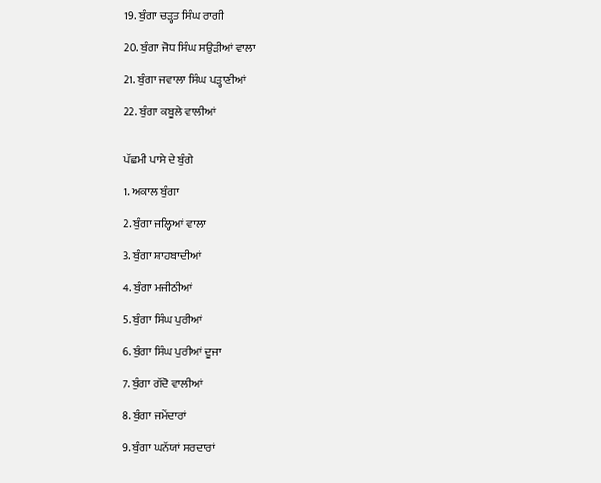19. ਬੁੰਗਾ ਚੜ੍ਹਤ ਸਿੰਘ ਰਾਗੀ

20. ਬੁੰਗਾ ਜੋਧ ਸਿੰਘ ਸਉੜੀਆਂ ਵਾਲਾ

21. ਬੁੰਗਾ ਜਵਾਲਾ ਸਿੰਘ ਪੜ੍ਹਾਣੀਆਂ

22. ਬੁੰਗਾ ਕਬੂਲੇ ਵਾਲੀਆਂ


ਪੱਛਮੀ ਪਾਸੇ ਦੇ ਬੁੰਗੇ

1. ਅਕਾਲ ਬੁੰਗਾ

2. ਬੁੰਗਾ ਜਲ੍ਹਿਆਂ ਵਾਲਾ

3. ਬੁੰਗਾ ਸ਼ਾਹਬਾਦੀਆਂ

4. ਬੁੰਗਾ ਮਜੀਠੀਆਂ

5. ਬੁੰਗਾ ਸਿੰਘ ਪੁਰੀਆਂ

6. ਬੁੰਗਾ ਸਿੰਘ ਪੁਰੀਆਂ ਦੂਜਾ

7. ਬੁੰਗਾ ਗੱਦੋ ਵਾਲੀਆਂ

8. ਬੁੰਗਾ ਜਮੇਂਦਾਰਾਂ

9. ਬੁੰਗਾ ਘਨੱਯਾਂ ਸਰਦਾਰਾਂ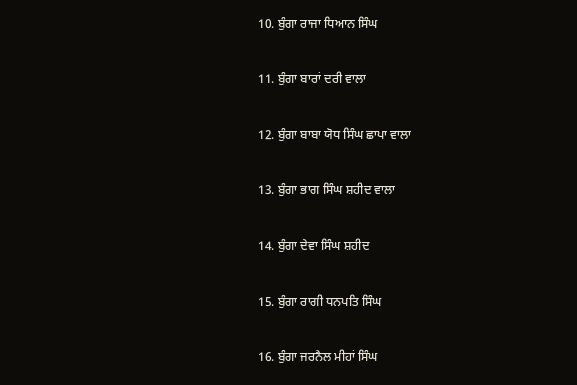10. ਬੁੰਗਾ ਰਾਜਾ ਧਿਆਨ ਸਿੰਘ

11. ਬੁੰਗਾ ਬਾਰਾਂ ਦਰੀ ਵਾਲਾ

12. ਬੁੰਗਾ ਬਾਬਾ ਯੋਧ ਸਿੰਘ ਛਾਪਾ ਵਾਲਾ

13. ਬੁੰਗਾ ਭਾਗ ਸਿੰਘ ਸ਼ਹੀਦ ਵਾਲਾ

14. ਬੁੰਗਾ ਦੇਵਾ ਸਿੰਘ ਸ਼ਹੀਦ

15. ਬੁੰਗਾ ਰਾਗੀ ਧਨਪਤਿ ਸਿੰਘ

16. ਬੁੰਗਾ ਜਰਨੈਲ ਮੀਹਾਂ ਸਿੰਘ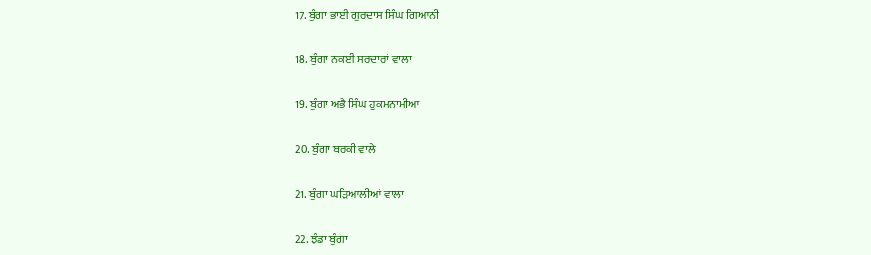17. ਬੁੰਗਾ ਭਾਈ ਗੁਰਦਾਸ ਸਿੰਘ ਗਿਆਨੀ

18. ਬੁੰਗਾ ਨਕਈ ਸਰਦਾਰਾਂ ਵਾਲਾ

19. ਬੁੰਗਾ ਅਭੈ ਸਿੰਘ ਹੁਕਮਨਾਮੀਆ

20. ਬੁੰਗਾ ਬਰਕੀ ਵਾਲੇ

21. ਬੁੰਗਾ ਘੜਿਆਲੀਆਂ ਵਾਲਾ

22. ਝੰਡਾ ਬੁੰਗਾ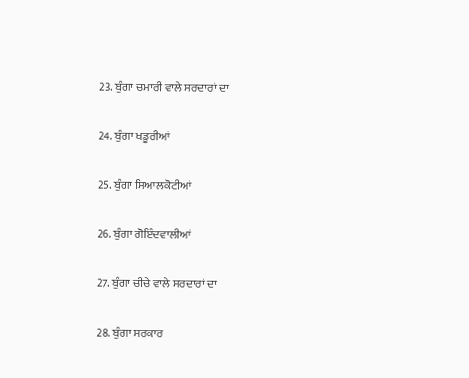23. ਬੁੰਗਾ ਚਮਾਰੀ ਵਾਲੇ ਸਰਦਾਰਾਂ ਦਾ

24. ਬੁੰਗਾ ਖਡੂਰੀਆਂ

25. ਬੁੰਗਾ ਸਿਆਲਕੋਟੀਆਂ

26. ਬੁੰਗਾ ਗੋਇੰਦਵਾਲੀਆਂ

27. ਬੁੰਗਾ ਚੀਚੇ ਵਾਲੇ ਸਰਦਾਰਾਂ ਦਾ

28. ਬੁੰਗਾ ਸਰਕਾਰ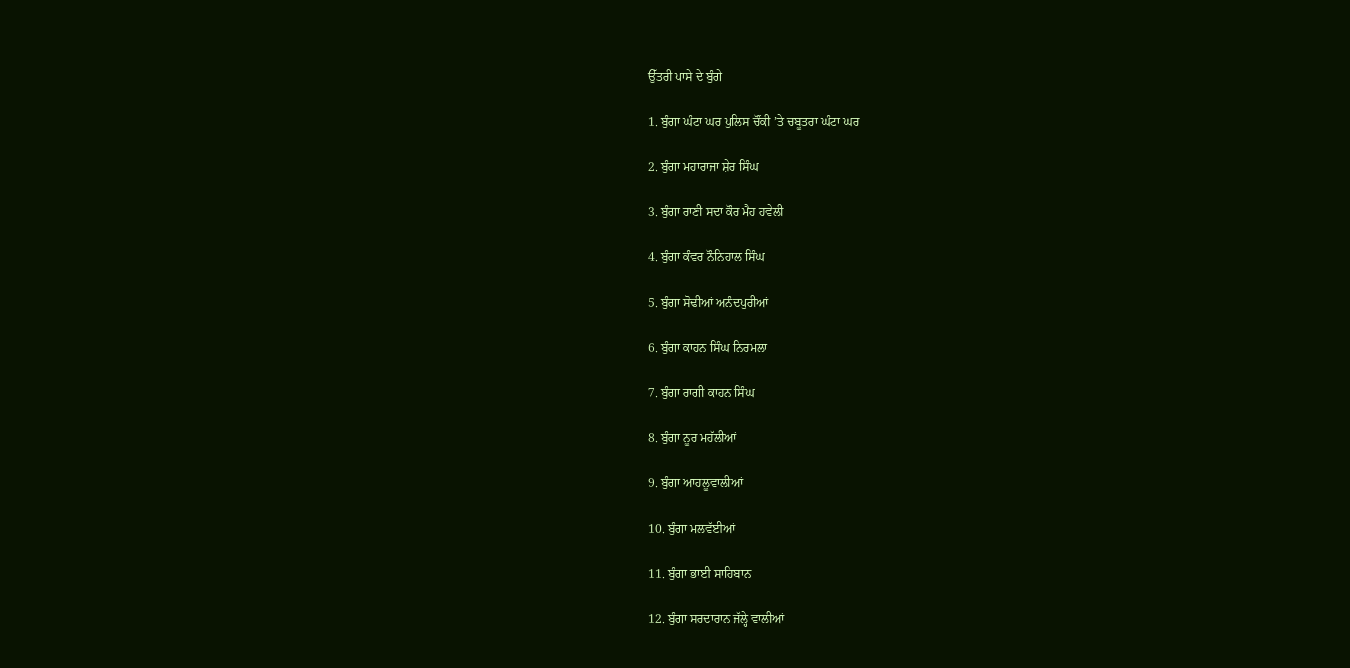ਉੱਤਰੀ ਪਾਸੇ ਦੇ ਬੁੰਗੇ

1. ਬੁੰਗਾ ਘੰਟਾ ਘਰ ਪੁਲਿਸ ਚੌਂਕੀ ’ਤੇ ਚਬੂਤਰਾ ਘੰਟਾ ਘਰ

2. ਬੁੰਗਾ ਮਹਾਰਾਜਾ ਸ਼ੇਰ ਸਿੰਘ

3. ਬੁੰਗਾ ਰਾਣੀ ਸਦਾ ਕੌਰ ਮੈਹ ਹਵੇਲੀ

4. ਬੁੰਗਾ ਕੰਵਰ ਨੌਨਿਹਾਲ ਸਿੰਘ

5. ਬੁੰਗਾ ਸੋਢੀਆਂ ਅਨੰਦਪੁਰੀਆਂ

6. ਬੁੰਗਾ ਕਾਹਨ ਸਿੰਘ ਨਿਰਮਲਾ

7. ਬੁੰਗਾ ਰਾਗੀ ਕਾਹਨ ਸਿੰਘ

8. ਬੁੰਗਾ ਨੂਰ ਮਹੱਲੀਆਂ

9. ਬੁੰਗਾ ਆਹਲੂਵਾਲੀਆਂ

10. ਬੁੰਗਾ ਮਲਵੱਈਆਂ

11. ਬੁੰਗਾ ਭਾਈ ਸਾਹਿਬਾਨ

12. ਬੁੰਗਾ ਸਰਦਾਰਾਨ ਜੱਲ੍ਹੇ ਵਾਲੀਆਂ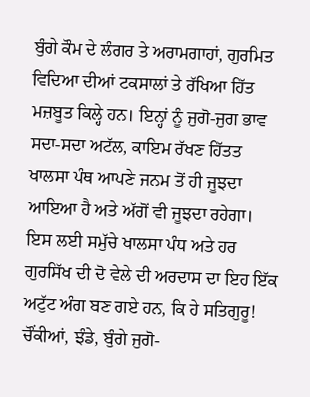ਬੁੰਗੇ ਕੌਮ ਦੇ ਲੰਗਰ ਤੇ ਅਰਾਮਗਾਹਾਂ, ਗੁਰਮਿਤ ਵਿਦਿਆ ਦੀਆਂ ਟਕਸਾਲਾਂ ਤੇ ਰੱਖਿਆ ਹਿੱਤ ਮਜ਼ਬੂਤ ਕਿਲ੍ਹੇ ਹਨ। ਇਨ੍ਹਾਂ ਨੂੰ ਜੁਗੋ-ਜੁਗ ਭਾਵ ਸਦਾ-ਸਦਾ ਅਟੱਲ, ਕਾਇਮ ਰੱਖਣ ਹਿੱਤਤ ਖਾਲਸਾ ਪੰਥ ਆਪਣੇ ਜਨਮ ਤੋਂ ਹੀ ਜੂਝਦਾ ਆਇਆ ਹੈ ਅਤੇ ਅੱਗੋਂ ਵੀ ਜੂਝਦਾ ਰਹੇਗਾ। ਇਸ ਲਈ ਸਮੁੱਚੇ ਖਾਲਸਾ ਪੰਧ ਅਤੇ ਹਰ ਗੁਰਸਿੱਖ ਦੀ ਦੋ ਵੇਲੇ ਦੀ ਅਰਦਾਸ ਦਾ ਇਹ ਇੱਕ ਅਟੁੱਟ ਅੰਗ ਬਣ ਗਏ ਹਨ, ਕਿ ਹੇ ਸਤਿਗੁਰੂ! ਚੌਂਕੀਆਂ, ਝੰਡੇ, ਬੁੰਗੇ ਜੁਗੋ-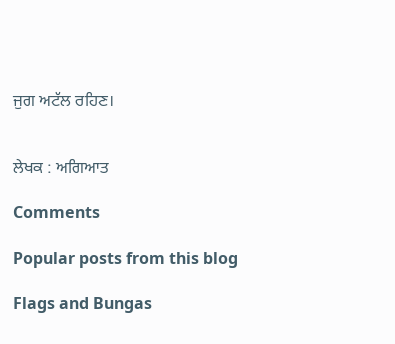ਜੁਗ ਅਟੱਲ ਰਹਿਣ।


ਲੇਖਕ : ਅਗਿਆਤ

Comments

Popular posts from this blog

Flags and Bungas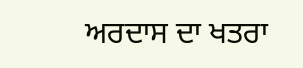ਅਰਦਾਸ ਦਾ ਖਤਰਾ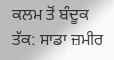ਕਲਮ ਤੋਂ ਬੰਦੂਕ ਤੱਕ: ਸਾਡਾ ਜ਼ਮੀਰ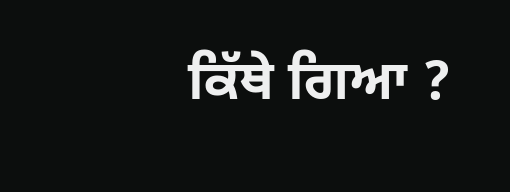ਕਿੱਥੇ ਗਿਆ ?